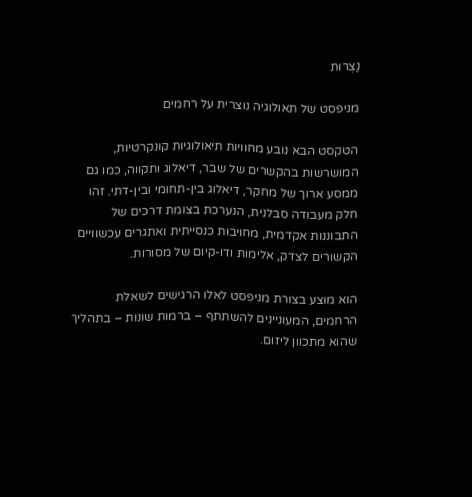נַצְרוּת

מניפסט של תאולוגיה נוצרית על רחמים

הטקסט הבא נובע מחוויות תיאולוגיות קונקרטיות, המושרשות בהקשרים של שבר, דיאלוג ותקווה, כמו גם ממסע ארוך של מחקר, דיאלוג בין-תחומי ובין-דתי. זהו חלק מעבודה סבלנית, הנערכת בצומת דרכים של התבוננות אקדמית, מחויבות כנסייתית ואתגרים עכשוויים הקשורים לצדק, אלימות ודו-קיום של מסורות.

הוא מוצע בצורת מניפסט לאלו הרגישים לשאלת הרחמים, המעוניינים להשתתף – ברמות שונות – בתהליך שהוא מתכוון ליזום.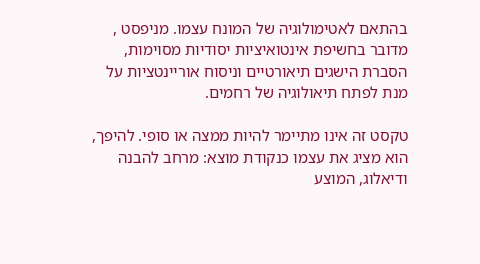בהתאם לאטימולוגיה של המונח עצמו. מניפסט , מדובר בחשיפת אינטואיציות יסודיות מסוימות, הסברת הישגים תיאורטיים וניסוח אוריינטציות על מנת לפתח תיאולוגיה של רחמים.

טקסט זה אינו מתיימר להיות ממצה או סופי. להיפך, הוא מציג את עצמו כנקודת מוצא: מרחב להבנה ודיאלוג, המוצע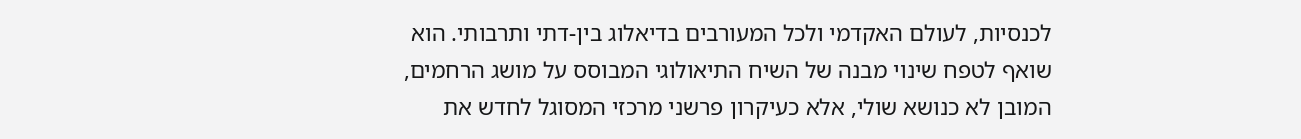לכנסיות, לעולם האקדמי ולכל המעורבים בדיאלוג בין-דתי ותרבותי. הוא שואף לטפח שינוי מבנה של השיח התיאולוגי המבוסס על מושג הרחמים, המובן לא כנושא שולי, אלא כעיקרון פרשני מרכזי המסוגל לחדש את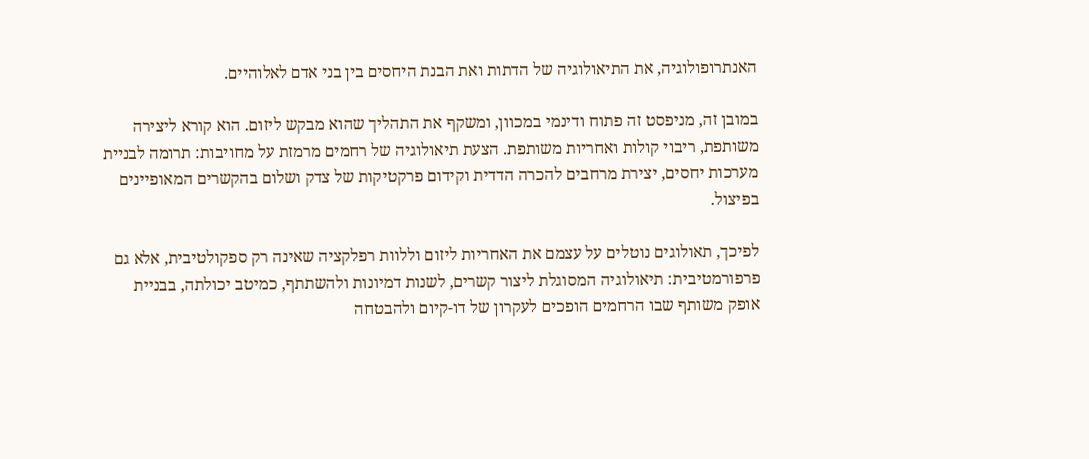האנתרופולוגיה, את התיאולוגיה של הדתות ואת הבנת היחסים בין בני אדם לאלוהיים.

במובן זה, מניפסט זה פתוח ודינמי במכוון, ומשקף את התהליך שהוא מבקש ליזום. הוא קורא ליצירה משותפת, ריבוי קולות ואחריות משותפת. הצעת תיאולוגיה של רחמים מרמזת על מחויבות: תרומה לבניית מערכות יחסים, יצירת מרחבים להכרה הדדית וקידום פרקטיקות של צדק ושלום בהקשרים המאופיינים בפיצול.

לפיכך, תאולוגים נוטלים על עצמם את האחריות ליזום וללוות רפלקציה שאינה רק ספקולטיבית, אלא גם פרפורמטיבית: תיאולוגיה המסוגלת ליצור קשרים, לשנות דמיונות ולהשתתף, כמיטב יכולתה, בבניית אופק משותף שבו הרחמים הופכים לעקרון של דו-קיום ולהבטחה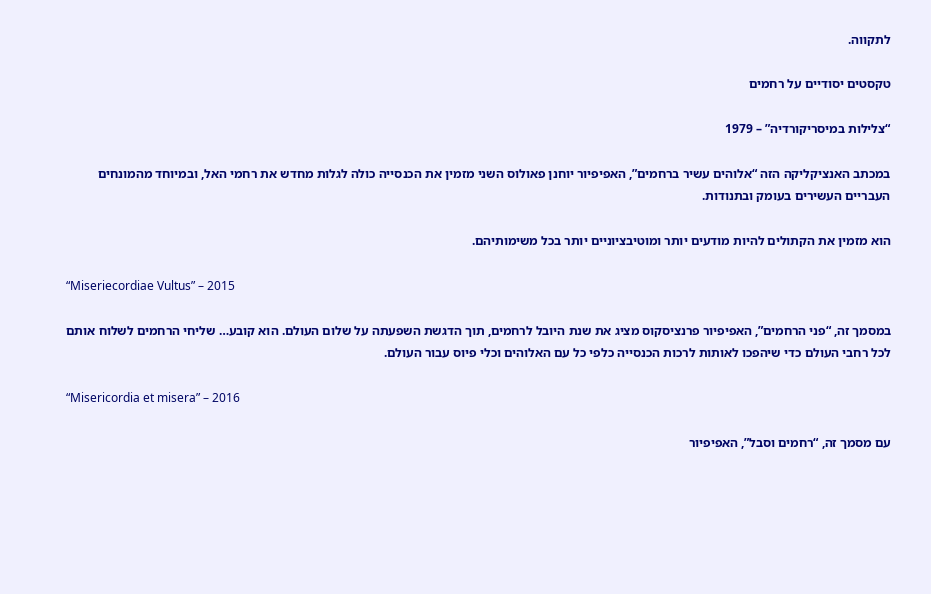לתקווה.

טקסטים יסודיים על רחמים

“צלילות במיסריקורדיה” – 1979

במכתב האנציקליקה הזה “אלוהים עשיר ברחמים”, האפיפיור יוחנן פאולוס השני מזמין את הכנסייה כולה לגלות מחדש את רחמי האל, ובמיוחד מהמונחים העבריים העשירים בעומק ובתנודות.

הוא מזמין את הקתולים להיות מודעים יותר ומוטיבציוניים יותר בכל משימותיהם.

“Miseriecordiae Vultus” – 2015

במסמך זה, “פני הרחמים”, האפיפיור פרנציסקוס מציג את שנת היובל לרחמים, תוך הדגשת השפעתה על שלום העולם. הוא קובע… שליחי הרחמים לשלוח אותם לכל רחבי העולם כדי שיהפכו לאותות לרכות הכנסייה כלפי כל עם האלוהים וכלי פיוס עבור העולם.

“Misericordia et misera” – 2016

עם מסמך זה, “רחמים וסבל”, האפיפיור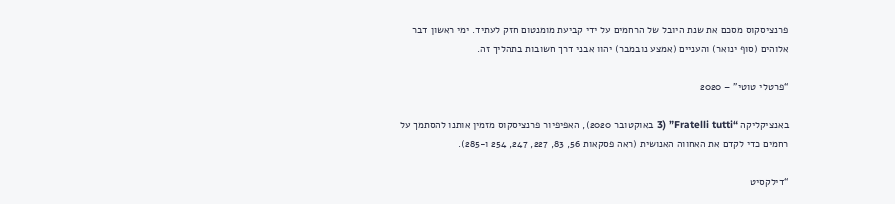פרנציסקוס מסכם את שנת היובל של הרחמים על ידי קביעת מומנטום חזק לעתיד. ימי ראשון דבר אלוהים (סוף ינואר) והעניים (אמצע נובמבר) יהוו אבני דרך חשובות בתהליך זה.

“פרטלי טוטי” – 2020

באנציקליקה “Fratelli tutti” (3 באוקטובר 2020), האפיפיור פרנציסקוס מזמין אותנו להסתמך על רחמים כדי לקדם את האחווה האנושית (ראה פסקאות 56, 83, 227, 247, 254 ו-285).

“דילקסיט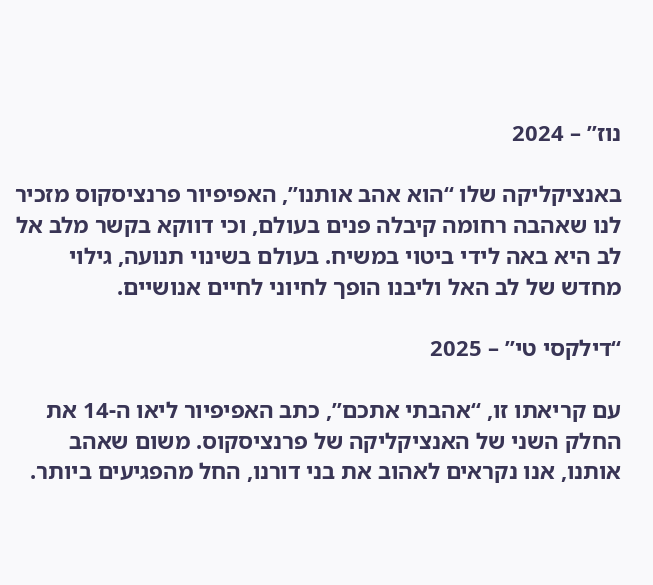נוז” – 2024

באנציקליקה שלו “הוא אהב אותנו”, האפיפיור פרנציסקוס מזכיר לנו שאהבה רחומה קיבלה פנים בעולם, וכי דווקא בקשר מלב אל לב היא באה לידי ביטוי במשיח. בעולם בשינוי תנועה, גילוי מחדש של לב האל וליבנו הופך לחיוני לחיים אנושיים.

“דילקסי טי” – 2025

עם קריאתו זו, “אהבתי אתכם”, כתב האפיפיור ליאו ה-14 את החלק השני של האנציקליקה של פרנציסקוס. משום שאהב אותנו, אנו נקראים לאהוב את בני דורנו, החל מהפגיעים ביותר.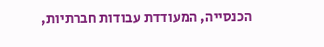הכנסייה, המעודדת עבודות חברתיות,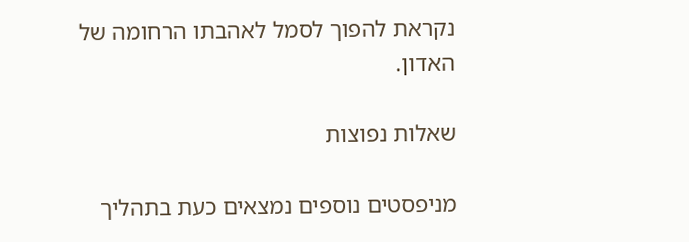נקראת להפוך לסמל לאהבתו הרחומה של האדון.

שאלות נפוצות

מניפסטים נוספים נמצאים כעת בתהליך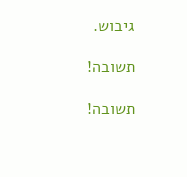גיבוש.

תשובה!

תשובה!